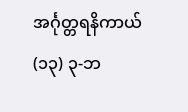အင်္ဂုတ္တရနိကာယ်
(၁၃) ၃-ဘ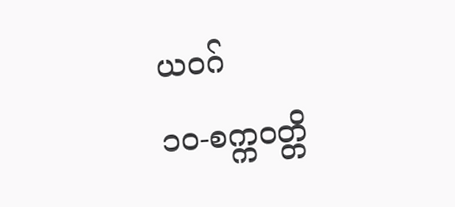ယဝဂ်
၁ဝ-စက္ကဝတ္တိ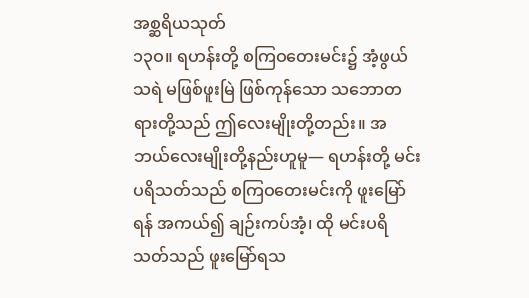အစ္ဆရိယသုတ်
၁၃ဝ။ ရဟန်းတို့ စကြဝတေးမင်း၌ အံ့ဖွယ်သရဲ မဖြစ်ဖူးမြဲ ဖြစ်ကုန်သော သဘောတရားတို့သည် ဤလေးမျိုးတို့တည်း။ အဘယ်လေးမျိုးတို့နည်းဟူမူ— ရဟန်းတို့ မင်းပရိသတ်သည် စကြဝတေးမင်းကို ဖူးမြော်ရန် အကယ်၍ ချဉ်းကပ်အံ့၊ ထို မင်းပရိသတ်သည် ဖူးမြော်ရသ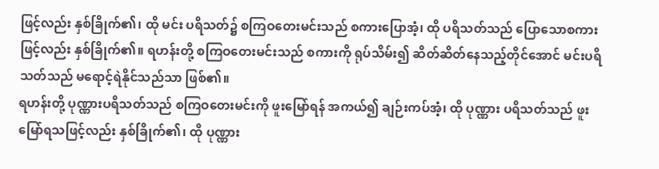ဖြင့်လည်း နှစ်ခြိုက်၏၊ ထို မင်း ပရိသတ်၌ စကြဝတေးမင်းသည် စကားပြောအံ့၊ ထို ပရိသတ်သည် ပြောသောစကားဖြင့်လည်း နှစ်ခြိုက်၏။ ရဟန်းတို့ စကြဝတေးမင်းသည် စကားကို ရုပ်သိမ်း၍ ဆိတ်ဆိတ်နေသည့်တိုင်အောင် မင်းပရိသတ်သည် မရောင့်ရဲနိုင်သည်သာ ဖြစ်၏။
ရဟန်းတို့ ပုဏ္ဏားပရိသတ်သည် စကြဝတေးမင်းကို ဖူးမြော်ရန် အကယ်၍ ချဉ်းကပ်အံ့၊ ထို ပုဏ္ဏား ပရိသတ်သည် ဖူးမြော်ရသဖြင့်လည်း နှစ်ခြိုက်၏၊ ထို ပုဏ္ဏား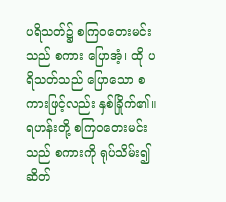ပရိသတ်၌ စကြဝတေးမင်းသည် စကား ပြောအံ့၊ ထို ပရိသတ်သည် ပြောသော စကားဖြင့်လည်း နှစ်ခြိုက်၏။ ရဟန်းတို့ စကြဝတေးမင်းသည် စကားကို ရုပ်သိမ်း၍ ဆိတ်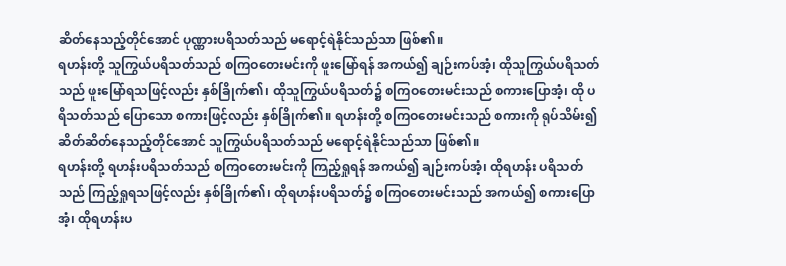ဆိတ်နေသည့်တိုင်အောင် ပုဏ္ဏားပရိသတ်သည် မရောင့်ရဲနိုင်သည်သာ ဖြစ်၏။
ရဟန်းတို့ သူကြွယ်ပရိသတ်သည် စကြဝတေးမင်းကို ဖူးမြော်ရန် အကယ်၍ ချဉ်းကပ်အံ့၊ ထိုသူကြွယ်ပရိသတ်သည် ဖူးမြော်ရသဖြင့်လည်း နှစ်ခြိုက်၏၊ ထိုသူကြွယ်ပရိသတ်၌ စကြဝတေးမင်းသည် စကားပြောအံ့၊ ထို ပရိသတ်သည် ပြောသော စကားဖြင့်လည်း နှစ်ခြိုက်၏။ ရဟန်းတို့ စကြဝတေးမင်းသည် စကားကို ရုပ်သိမ်း၍ ဆိတ်ဆိတ်နေသည့်တိုင်အောင် သူကြွယ်ပရိသတ်သည် မရောင့်ရဲနိုင်သည်သာ ဖြစ်၏။
ရဟန်းတို့ ရဟန်းပရိသတ်သည် စကြဝတေးမင်းကို ကြည့်ရှုရန် အကယ်၍ ချဉ်းကပ်အံ့၊ ထိုရဟန်း ပရိသတ်သည် ကြည့်ရှုရသဖြင့်လည်း နှစ်ခြိုက်၏၊ ထိုရဟန်းပရိသတ်၌ စကြဝတေးမင်းသည် အကယ်၍ စကားပြောအံ့၊ ထိုရဟန်းပ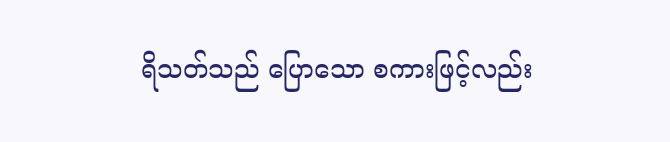ရိသတ်သည် ပြောသော စကားဖြင့်လည်း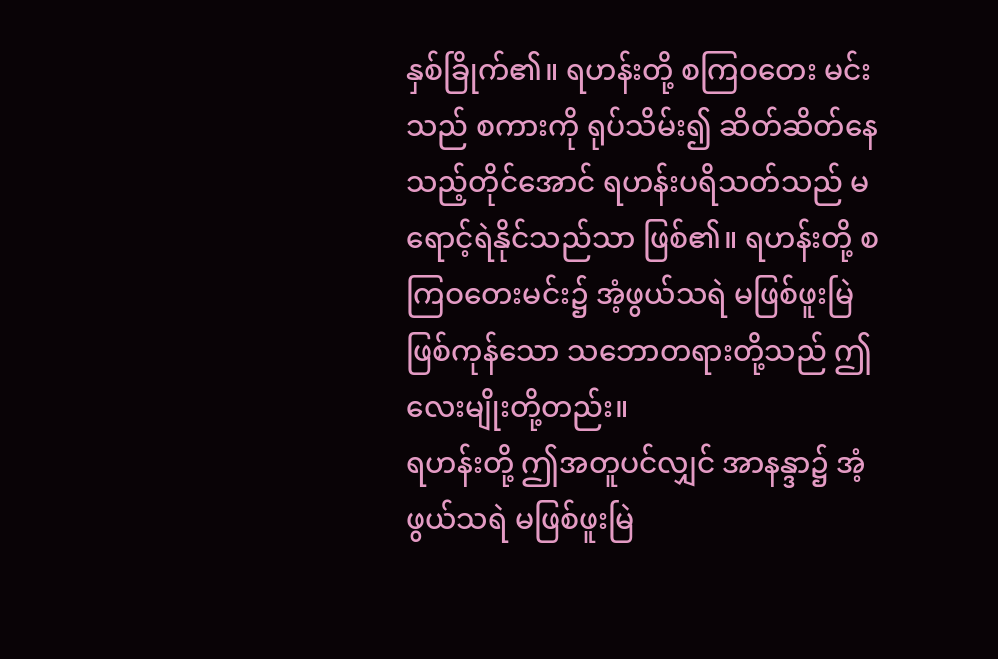နှစ်ခြိုက်၏။ ရဟန်းတို့ စကြဝတေး မင်းသည် စကားကို ရုပ်သိမ်း၍ ဆိတ်ဆိတ်နေသည့်တိုင်အောင် ရဟန်းပရိသတ်သည် မရောင့်ရဲနိုင်သည်သာ ဖြစ်၏။ ရဟန်းတို့ စကြဝတေးမင်း၌ အံ့ဖွယ်သရဲ မဖြစ်ဖူးမြဲ ဖြစ်ကုန်သော သဘောတရားတို့သည် ဤလေးမျိုးတို့တည်း။
ရဟန်းတို့ ဤအတူပင်လျှင် အာနန္ဒာ၌ အံ့ဖွယ်သရဲ မဖြစ်ဖူးမြဲ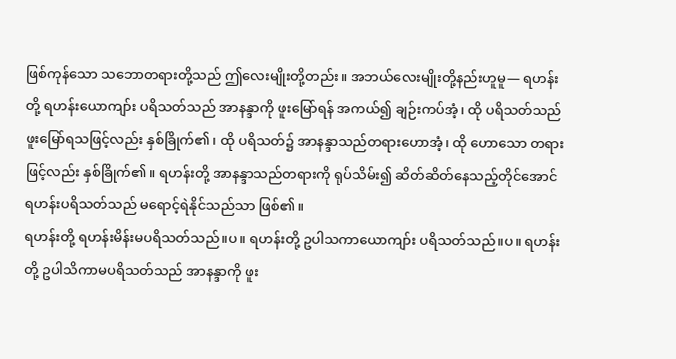ဖြစ်ကုန်သော သဘောတရားတို့သည် ဤလေးမျိုးတို့တည်း။ အဘယ်လေးမျိုးတို့နည်းဟူမူ— ရဟန်းတို့ ရဟန်းယောကျာ်း ပရိသတ်သည် အာနန္ဒာကို ဖူးမြော်ရန် အကယ်၍ ချဉ်းကပ်အံ့၊ ထို ပရိသတ်သည် ဖူးမြော်ရသဖြင့်လည်း နှစ်ခြိုက်၏၊ ထို ပရိသတ်၌ အာနန္ဒာသည်တရားဟောအံ့၊ ထို ဟောသော တရားဖြင့်လည်း နှစ်ခြိုက်၏။ ရဟန်းတို့ အာနန္ဒာသည်တရားကို ရုပ်သိမ်း၍ ဆိတ်ဆိတ်နေသည့်တိုင်အောင် ရဟန်းပရိသတ်သည် မရောင့်ရဲနိုင်သည်သာ ဖြစ်၏။
ရဟန်းတို့ ရဟန်းမိန်းမပရိသတ်သည်။ပ။ ရဟန်းတို့ ဥပါသကာယောကျာ်း ပရိသတ်သည်။ပ။ ရဟန်းတို့ ဥပါသိကာမပရိသတ်သည် အာနန္ဒာကို ဖူး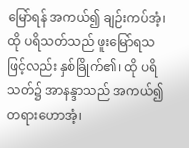မြော်ရန် အကယ်၍ ချဉ်းကပ်အံ့၊ ထို ပရိသတ်သည် ဖူးမြော်ရသဖြင့်လည်း နှစ်ခြိုက်၏၊ ထို ပရိသတ်၌ အာနန္ဒာသည် အကယ်၍တရားဟောအံ့၊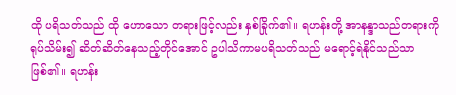ထို ပရိသတ်သည် ထို ဟောသော တရားဖြင့်လည်း နှစ်ခြိုက်၏။ ရဟန်းတို့ အာနန္ဒာသည်တရားကို ရုပ်သိမ်း၍ ဆိတ်ဆိတ်နေသည့်တိုင်အောင် ဥပါသိကာမပရိသတ်သည် မရောင့်ရဲနိုင်သည်သာ ဖြစ်၏။ ရဟန်း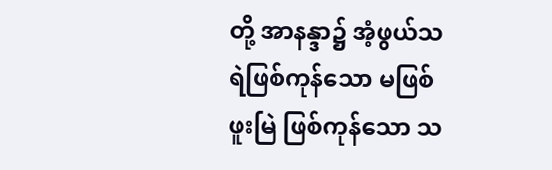တို့ အာနန္ဒာ၌ အံ့ဖွယ်သရဲဖြစ်ကုန်သော မဖြစ်ဖူးမြဲ ဖြစ်ကုန်သော သ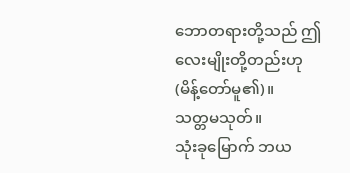ဘောတရားတို့သည် ဤလေးမျိုးတို့တည်းဟု (မိန့်တော်မူ၏)။
သတ္တမသုတ်။
သုံးခုမြောက် ဘယ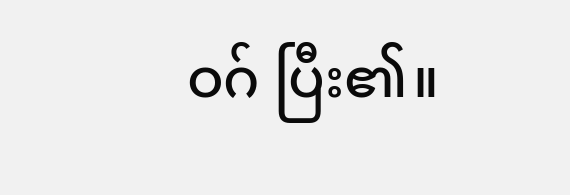ဝဂ် ပြီး၏။